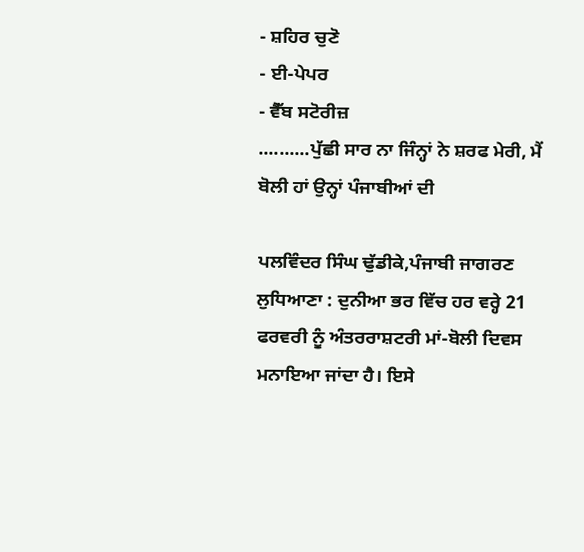- ਸ਼ਹਿਰ ਚੁਣੋ
- ਈ-ਪੇਪਰ
- ਵੈੱਬ ਸਟੋਰੀਜ਼
..........ਪੁੱਛੀ ਸਾਰ ਨਾ ਜਿੰਨ੍ਹਾਂ ਨੇ ਸ਼ਰਫ ਮੇਰੀ, ਮੈਂ ਬੋਲੀ ਹਾਂ ਉਨ੍ਹਾਂ ਪੰਜਾਬੀਆਂ ਦੀ

ਪਲਵਿੰਦਰ ਸਿੰਘ ਢੁੱਡੀਕੇ,ਪੰਜਾਬੀ ਜਾਗਰਣ
ਲੁਧਿਆਣਾ : ਦੁਨੀਆ ਭਰ ਵਿੱਚ ਹਰ ਵਰ੍ਹੇ 21 ਫਰਵਰੀ ਨੂੰ ਅੰਤਰਰਾਸ਼ਟਰੀ ਮਾਂ-ਬੋਲੀ ਦਿਵਸ ਮਨਾਇਆ ਜਾਂਦਾ ਹੈ। ਇਸੇ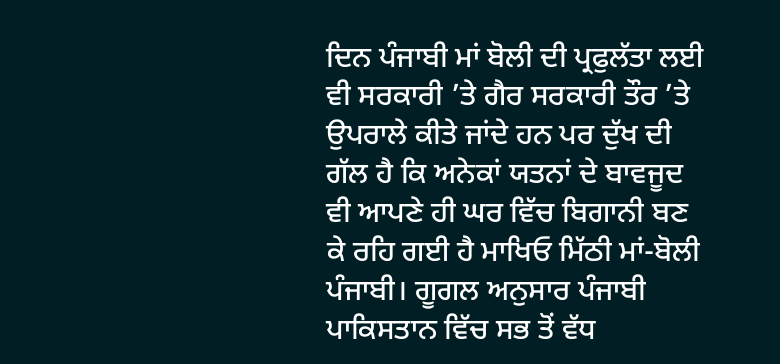ਦਿਨ ਪੰਜਾਬੀ ਮਾਂ ਬੋਲੀ ਦੀ ਪ੍ਰਫੁਲੱਤਾ ਲਈ ਵੀ ਸਰਕਾਰੀ ’ਤੇ ਗੈਰ ਸਰਕਾਰੀ ਤੌਰ ’ਤੇ ਉਪਰਾਲੇ ਕੀਤੇ ਜਾਂਦੇ ਹਨ ਪਰ ਦੁੱਖ ਦੀ ਗੱਲ ਹੈ ਕਿ ਅਨੇਕਾਂ ਯਤਨਾਂ ਦੇ ਬਾਵਜੂਦ ਵੀ ਆਪਣੇ ਹੀ ਘਰ ਵਿੱਚ ਬਿਗਾਨੀ ਬਣ ਕੇ ਰਹਿ ਗਈ ਹੈ ਮਾਖਿਓ ਮਿੱਠੀ ਮਾਂ-ਬੋਲੀ ਪੰਜਾਬੀ। ਗੂਗਲ ਅਨੁਸਾਰ ਪੰਜਾਬੀ ਪਾਕਿਸਤਾਨ ਵਿੱਚ ਸਭ ਤੋਂ ਵੱਧ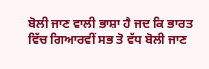ਬੋਲੀ ਜਾਣ ਵਾਲੀ ਭਾਸ਼ਾ ਹੈ ਜਦ ਕਿ ਭਾਰਤ ਵਿੱਚ ਗਿਆਰਵੀਂ ਸਭ ਤੋ ਵੱਧ ਬੋਲੀ ਜਾਣ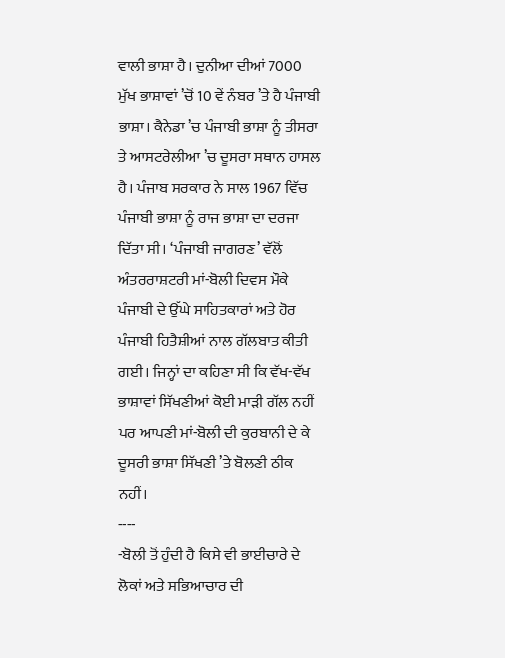ਵਾਲੀ ਭਾਸ਼ਾ ਹੈ। ਦੁਨੀਆ ਦੀਆਂ 7000 ਮੁੱਖ ਭਾਸ਼ਾਵਾਂ ’ਚੋਂ 10 ਵੇਂ ਨੰਬਰ ’ਤੇ ਹੈ ਪੰਜਾਬੀ ਭਾਸ਼ਾ। ਕੈਨੇਡਾ ’ਚ ਪੰਜਾਬੀ ਭਾਸ਼ਾ ਨੂੰ ਤੀਸਰਾ ਤੇ ਆਸਟਰੇਲੀਆ ’ਚ ਦੂਸਰਾ ਸਥਾਨ ਹਾਸਲ ਹੈ। ਪੰਜਾਬ ਸਰਕਾਰ ਨੇ ਸਾਲ 1967 ਵਿੱਚ ਪੰਜਾਬੀ ਭਾਸ਼ਾ ਨੂੰ ਰਾਜ ਭਾਸ਼ਾ ਦਾ ਦਰਜਾ ਦਿੱਤਾ ਸੀ। ‘ਪੰਜਾਬੀ ਜਾਗਰਣ’ ਵੱਲੋਂ ਅੰਤਰਰਾਸ਼ਟਰੀ ਮਾਂ-ਬੋਲੀ ਦਿਵਸ ਮੌਕੇ ਪੰਜਾਬੀ ਦੇ ਉੱਘੇ ਸਾਹਿਤਕਾਰਾਂ ਅਤੇ ਹੋਰ ਪੰਜਾਬੀ ਹਿਤੈਸ਼ੀਆਂ ਨਾਲ ਗੱਲਬਾਤ ਕੀਤੀ ਗਈ। ਜਿਨ੍ਹਾਂ ਦਾ ਕਹਿਣਾ ਸੀ ਕਿ ਵੱਖ-ਵੱਖ ਭਾਸ਼ਾਵਾਂ ਸਿੱਖਣੀਆਂ ਕੋਈ ਮਾੜੀ ਗੱਲ ਨਹੀਂ ਪਰ ਆਪਣੀ ਮਾਂ-ਬੋਲੀ ਦੀ ਕੁਰਬਾਨੀ ਦੇ ਕੇ ਦੂਸਰੀ ਭਾਸ਼ਾ ਸਿੱਖਣੀ ’ਤੇ ਬੋਲਣੀ ਠੀਕ ਨਹੀਂ।
----
-ਬੋਲੀ ਤੋਂ ਹੁੰਦੀ ਹੈ ਕਿਸੇ ਵੀ ਭਾਈਚਾਰੇ ਦੇ ਲੋਕਾਂ ਅਤੇ ਸਭਿਆਚਾਰ ਦੀ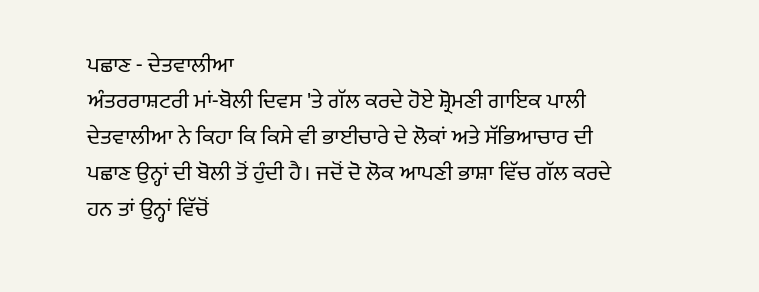ਪਛਾਣ - ਦੇਤਵਾਲੀਆ
ਅੰਤਰਰਾਸ਼ਟਰੀ ਮਾਂ-ਬੋਲੀ ਦਿਵਸ 'ਤੇ ਗੱਲ ਕਰਦੇ ਹੋਏ ਸ਼੍ਰੋਮਣੀ ਗਾਇਕ ਪਾਲੀ ਦੇਤਵਾਲੀਆ ਨੇ ਕਿਹਾ ਕਿ ਕਿਸੇ ਵੀ ਭਾਈਚਾਰੇ ਦੇ ਲੋਕਾਂ ਅਤੇ ਸੱਭਿਆਚਾਰ ਦੀ ਪਛਾਣ ਉਨ੍ਹਾਂ ਦੀ ਬੋਲੀ ਤੋਂ ਹੁੰਦੀ ਹੈ। ਜਦੋਂ ਦੋ ਲੋਕ ਆਪਣੀ ਭਾਸ਼ਾ ਵਿੱਚ ਗੱਲ ਕਰਦੇ ਹਨ ਤਾਂ ਉਨ੍ਹਾਂ ਵਿੱਚੋਂ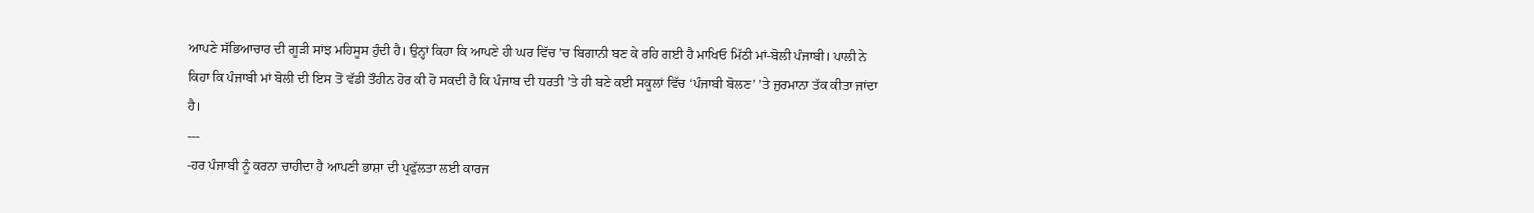ਆਪਣੇ ਸੱਭਿਆਚਾਰ ਦੀ ਗੂੜੀ ਸਾਂਝ ਮਹਿਸੂਸ ਹੁੰਦੀ ਹੈ। ਉਨ੍ਹਾਂ ਕਿਹਾ ਕਿ ਆਪਣੇ ਹੀ ਘਰ ਵਿੱਚ ’ਚ ਬਿਗਾਨੀ ਬਣ ਕੇ ਰਹਿ ਗਈ ਹੈ ਮਾਖਿਓ ਮਿੱਠੀ ਮਾਂ-ਬੋਲੀ ਪੰਜਾਬੀ। ਪਾਲੀ ਨੇ ਕਿਹਾ ਕਿ ਪੰਜਾਬੀ ਮਾਂ ਬੋਲੀ ਦੀ ਇਸ ਤੋਂ ਵੱਡੀ ਤੌਹੀਨ ਹੋਰ ਕੀ ਹੋ ਸਕਦੀ ਹੈ ਕਿ ਪੰਜਾਬ ਦੀ ਧਰਤੀ ’ਤੇ ਹੀ ਬਣੇ ਕਈ ਸਕੂਲਾਂ ਵਿੱਚ ‘ਪੰਜਾਬੀ ਬੋਲਣ’ ’ਤੇ ਜੁਰਮਾਨਾ ਤੱਕ ਕੀਤਾ ਜਾਂਦਾ ਹੈ।
---
-ਹਰ ਪੰਜਾਬੀ ਨੂੰ ਕਰਨਾ ਚਾਹੀਦਾ ਹੈ ਆਪਣੀ ਭਾਸ਼ਾ ਦੀ ਪ੍ਰਫੁੱਲਤਾ ਲਈ ਕਾਰਜ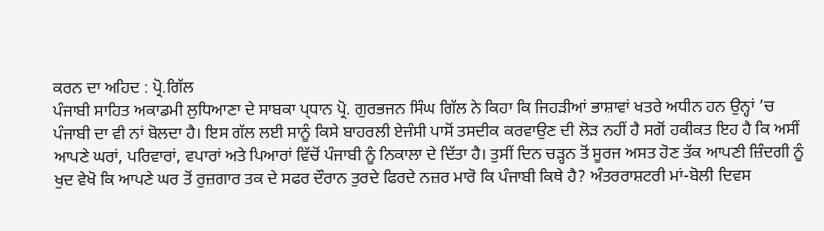ਕਰਨ ਦਾ ਅਹਿਦ : ਪ੍ਰੋ.ਗਿੱਲ
ਪੰਜਾਬੀ ਸਾਹਿਤ ਅਕਾਡਮੀ ਲੁਧਿਆਣਾ ਦੇ ਸਾਬਕਾ ਪ੍ਧਾਨ ਪ੍ਰੋ. ਗੁਰਭਜਨ ਸਿੰਘ ਗਿੱਲ ਨੇ ਕਿਹਾ ਕਿ ਜਿਹੜੀਆਂ ਭਾਸ਼ਾਵਾਂ ਖਤਰੇ ਅਧੀਨ ਹਨ ਉਨ੍ਹਾਂ ’ਚ ਪੰਜਾਬੀ ਦਾ ਵੀ ਨਾਂ ਬੋਲਦਾ ਹੈ। ਇਸ ਗੱਲ ਲਈ ਸਾਨੂੰ ਕਿਸੇ ਬਾਹਰਲੀ ਏਜੰਸੀ ਪਾਸੋਂ ਤਸਦੀਕ ਕਰਵਾਉਣ ਦੀ ਲੋੜ ਨਹੀਂ ਹੈ ਸਗੋਂ ਹਕੀਕਤ ਇਹ ਹੈ ਕਿ ਅਸੀਂ ਆਪਣੇ ਘਰਾਂ, ਪਰਿਵਾਰਾਂ, ਵਪਾਰਾਂ ਅਤੇ ਪਿਆਰਾਂ ਵਿੱਚੋਂ ਪੰਜਾਬੀ ਨੂੰ ਨਿਕਾਲਾ ਦੇ ਦਿੱਤਾ ਹੈ। ਤੁਸੀਂ ਦਿਨ ਚੜ੍ਹਨ ਤੋਂ ਸੂਰਜ ਅਸਤ ਹੋਣ ਤੱਕ ਆਪਣੀ ਜ਼ਿੰਦਗੀ ਨੂੰ ਖੁਦ ਵੇਖੋ ਕਿ ਆਪਣੇ ਘਰ ਤੋਂ ਰੁਜ਼ਗਾਰ ਤਕ ਦੇ ਸਫਰ ਦੌਰਾਨ ਤੁਰਦੇ ਫਿਰਦੇ ਨਜ਼ਰ ਮਾਰੋ ਕਿ ਪੰਜਾਬੀ ਕਿਥੇ ਹੈ? ਅੰਤਰਰਾਸ਼ਟਰੀ ਮਾਂ-ਬੋਲੀ ਦਿਵਸ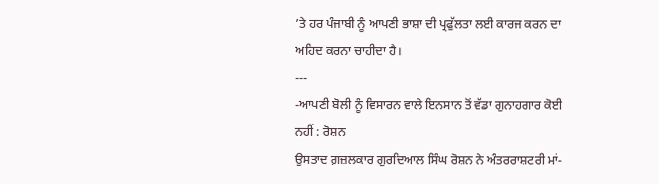’ਤੇ ਹਰ ਪੰਜਾਬੀ ਨੂੰ ਆਪਣੀ ਭਾਸ਼ਾ ਦੀ ਪ੍ਰਫੁੱਲਤਾ ਲਈ ਕਾਰਜ ਕਰਨ ਦਾ ਅਹਿਦ ਕਰਨਾ ਚਾਹੀਦਾ ਹੈ।
---
-ਆਪਣੀ ਬੋਲੀ ਨੂੰ ਵਿਸਾਰਨ ਵਾਲੇ ਇਨਸਾਨ ਤੋਂ ਵੱਡਾ ਗੁਨਾਹਗਾਰ ਕੋਈ ਨਹੀਂ : ਰੋਸ਼ਨ
ਉਸਤਾਦ ਗ਼ਜ਼ਲਕਾਰ ਗੁਰਦਿਆਲ ਸਿੰਘ ਰੋਸ਼ਨ ਨੇ ਅੰਤਰਰਾਸ਼ਟਰੀ ਮਾਂ-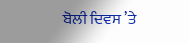ਬੋਲੀ ਦਿਵਸ ’ਤੇ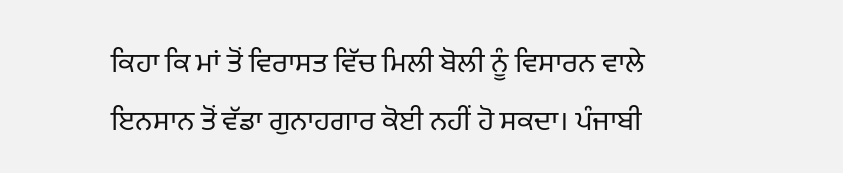ਕਿਹਾ ਕਿ ਮਾਂ ਤੋਂ ਵਿਰਾਸਤ ਵਿੱਚ ਮਿਲੀ ਬੋਲੀ ਨੂੰ ਵਿਸਾਰਨ ਵਾਲੇ ਇਨਸਾਨ ਤੋਂ ਵੱਡਾ ਗੁਨਾਹਗਾਰ ਕੋਈ ਨਹੀਂ ਹੋ ਸਕਦਾ। ਪੰਜਾਬੀ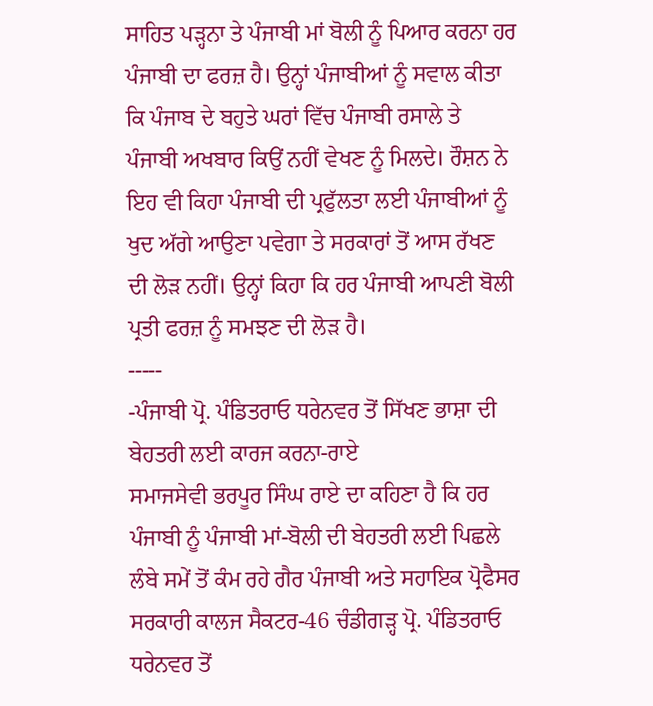ਸਾਹਿਤ ਪੜ੍ਹਨਾ ਤੇ ਪੰਜਾਬੀ ਮਾਂ ਬੋਲੀ ਨੂੰ ਪਿਆਰ ਕਰਨਾ ਹਰ ਪੰਜਾਬੀ ਦਾ ਫਰਜ਼ ਹੈ। ਉਨ੍ਹਾਂ ਪੰਜਾਬੀਆਂ ਨੂੰ ਸਵਾਲ ਕੀਤਾ ਕਿ ਪੰਜਾਬ ਦੇ ਬਹੁਤੇ ਘਰਾਂ ਵਿੱਚ ਪੰਜਾਬੀ ਰਸਾਲੇ ਤੇ ਪੰਜਾਬੀ ਅਖਬਾਰ ਕਿਉਂ ਨਹੀਂ ਵੇਖਣ ਨੂੰ ਮਿਲਦੇ। ਰੌਸ਼ਨ ਨੇ ਇਹ ਵੀ ਕਿਹਾ ਪੰਜਾਬੀ ਦੀ ਪ੍ਰਫੁੱਲਤਾ ਲਈ ਪੰਜਾਬੀਆਂ ਨੂੰ ਖੁਦ ਅੱਗੇ ਆਉਣਾ ਪਵੇਗਾ ਤੇ ਸਰਕਾਰਾਂ ਤੋਂ ਆਸ ਰੱਖਣ ਦੀ ਲੋੜ ਨਹੀਂ। ਉਨ੍ਹਾਂ ਕਿਹਾ ਕਿ ਹਰ ਪੰਜਾਬੀ ਆਪਣੀ ਬੋਲੀ ਪ੍ਰਤੀ ਫਰਜ਼ ਨੂੰ ਸਮਝਣ ਦੀ ਲੋੜ ਹੈ।
-----
-ਪੰਜਾਬੀ ਪ੍ਰੋ. ਪੰਡਿਤਰਾਓ ਧਰੇਨਵਰ ਤੋਂ ਸਿੱਖਣ ਭਾਸ਼ਾ ਦੀ ਬੇਹਤਰੀ ਲਈ ਕਾਰਜ ਕਰਨਾ-ਰਾਏ
ਸਮਾਜਸੇਵੀ ਭਰਪੂਰ ਸਿੰਘ ਰਾਏ ਦਾ ਕਹਿਣਾ ਹੈ ਕਿ ਹਰ ਪੰਜਾਬੀ ਨੂੰ ਪੰਜਾਬੀ ਮਾਂ-ਬੋਲੀ ਦੀ ਬੇਹਤਰੀ ਲਈ ਪਿਛਲੇ ਲੰਬੇ ਸਮੇਂ ਤੋਂ ਕੰਮ ਰਹੇ ਗੈਰ ਪੰਜਾਬੀ ਅਤੇ ਸਹਾਇਕ ਪ੍ਰੋਫੈਸਰ ਸਰਕਾਰੀ ਕਾਲਜ ਸੈਕਟਰ-46 ਚੰਡੀਗੜ੍ਹ ਪ੍ਰੋ. ਪੰਡਿਤਰਾਓ ਧਰੇਨਵਰ ਤੋਂ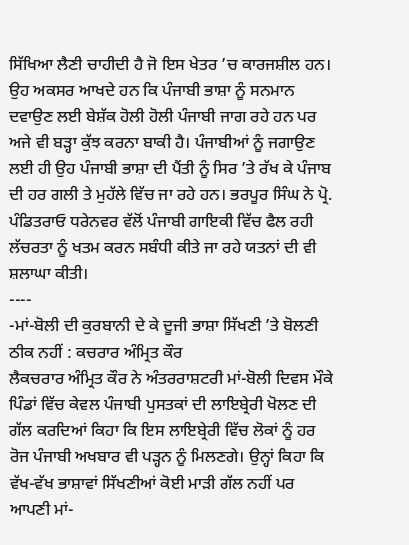ਸਿੱਖਿਆ ਲੈਣੀ ਚਾਹੀਦੀ ਹੈ ਜੋ ਇਸ ਖੇਤਰ ’ਚ ਕਾਰਜਸ਼ੀਲ ਹਨ। ਉਹ ਅਕਸਰ ਆਖਦੇ ਹਨ ਕਿ ਪੰਜਾਬੀ ਭਾਸ਼ਾ ਨੂੰ ਸਨਮਾਨ ਦਵਾਉਣ ਲਈ ਬੇਸ਼ੱਕ ਹੋਲੀ ਹੋਲੀ ਪੰਜਾਬੀ ਜਾਗ ਰਹੇ ਹਨ ਪਰ ਅਜੇ ਵੀ ਬੜ੍ਹਾ ਕੁੱਝ ਕਰਨਾ ਬਾਕੀ ਹੈ। ਪੰਜਾਬੀਆਂ ਨੂੰ ਜਗਾਉਣ ਲਈ ਹੀ ਉਹ ਪੰਜਾਬੀ ਭਾਸ਼ਾ ਦੀ ਪੈਂਤੀ ਨੂੰ ਸਿਰ ’ਤੇ ਰੱਖ ਕੇ ਪੰਜਾਬ ਦੀ ਹਰ ਗਲੀ ਤੇ ਮੁਹੱਲੇ ਵਿੱਚ ਜਾ ਰਹੇ ਹਨ। ਭਰਪੂਰ ਸਿੰਘ ਨੇ ਪ੍ਰੋ. ਪੰਡਿਤਰਾਓ ਧਰੇਨਵਰ ਵੱਲੋਂ ਪੰਜਾਬੀ ਗਾਇਕੀ ਵਿੱਚ ਫੈਲ ਰਹੀ ਲੱਚਰਤਾ ਨੂੰ ਖਤਮ ਕਰਨ ਸਬੰਧੀ ਕੀਤੇ ਜਾ ਰਹੇ ਯਤਨਾਂ ਦੀ ਵੀ ਸ਼ਲਾਘਾ ਕੀਤੀ।
----
-ਮਾਂ-ਬੋਲੀ ਦੀ ਕੁਰਬਾਨੀ ਦੇ ਕੇ ਦੂਜੀ ਭਾਸ਼ਾ ਸਿੱਖਣੀ ’ਤੇ ਬੋਲਣੀ ਠੀਕ ਨਹੀਂ : ਕਚਰਾਰ ਅੰਮ੍ਰਿਤ ਕੌਰ
ਲੈਕਚਰਾਰ ਅੰਮ੍ਰਿਤ ਕੌਰ ਨੇ ਅੰਤਰਰਾਸ਼ਟਰੀ ਮਾਂ-ਬੋਲੀ ਦਿਵਸ ਮੌਕੇ ਪਿੰਡਾਂ ਵਿੱਚ ਕੇਵਲ ਪੰਜਾਬੀ ਪੁਸਤਕਾਂ ਦੀ ਲਾਇਬ੍ਰੇਰੀ ਖੋਲਣ ਦੀ ਗੱਲ ਕਰਦਿਆਂ ਕਿਹਾ ਕਿ ਇਸ ਲਾਇਬ੍ਰੇਰੀ ਵਿੱਚ ਲੋਕਾਂ ਨੂੰ ਹਰ ਰੋਜ ਪੰਜਾਬੀ ਅਖਬਾਰ ਵੀ ਪੜ੍ਹਨ ਨੂੰ ਮਿਲਣਗੇ। ਉਨ੍ਹਾਂ ਕਿਹਾ ਕਿ ਵੱਖ-ਵੱਖ ਭਾਸ਼ਾਵਾਂ ਸਿੱਖਣੀਆਂ ਕੋਈ ਮਾੜੀ ਗੱਲ ਨਹੀਂ ਪਰ ਆਪਣੀ ਮਾਂ-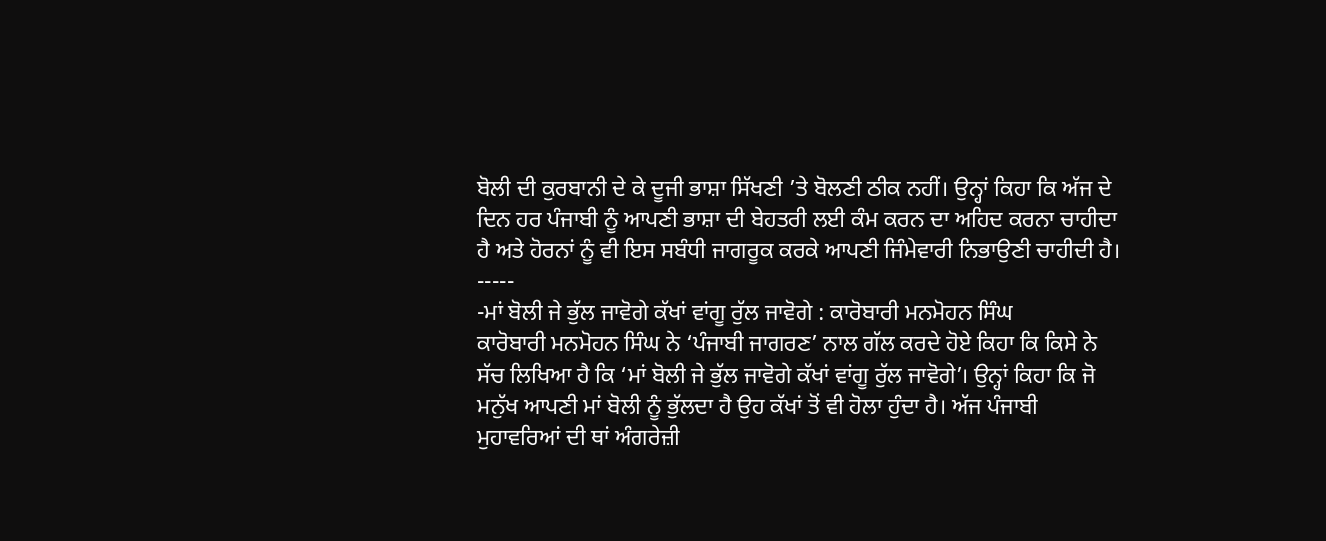ਬੋਲੀ ਦੀ ਕੁਰਬਾਨੀ ਦੇ ਕੇ ਦੂਜੀ ਭਾਸ਼ਾ ਸਿੱਖਣੀ ’ਤੇ ਬੋਲਣੀ ਠੀਕ ਨਹੀਂ। ਉਨ੍ਹਾਂ ਕਿਹਾ ਕਿ ਅੱਜ ਦੇ ਦਿਨ ਹਰ ਪੰਜਾਬੀ ਨੂੰ ਆਪਣੀ ਭਾਸ਼ਾ ਦੀ ਬੇਹਤਰੀ ਲਈ ਕੰਮ ਕਰਨ ਦਾ ਅਹਿਦ ਕਰਨਾ ਚਾਹੀਦਾ ਹੈ ਅਤੇ ਹੋਰਨਾਂ ਨੂੰ ਵੀ ਇਸ ਸਬੰਧੀ ਜਾਗਰੂਕ ਕਰਕੇ ਆਪਣੀ ਜਿੰਮੇਵਾਰੀ ਨਿਭਾਉਣੀ ਚਾਹੀਦੀ ਹੈ।
-----
-ਮਾਂ ਬੋਲੀ ਜੇ ਭੁੱਲ ਜਾਵੋਗੇ ਕੱਖਾਂ ਵਾਂਗੂ ਰੁੱਲ ਜਾਵੋਗੇ : ਕਾਰੋਬਾਰੀ ਮਨਮੋਹਨ ਸਿੰਘ
ਕਾਰੋਬਾਰੀ ਮਨਮੋਹਨ ਸਿੰਘ ਨੇ ‘ਪੰਜਾਬੀ ਜਾਗਰਣ’ ਨਾਲ ਗੱਲ ਕਰਦੇ ਹੋਏ ਕਿਹਾ ਕਿ ਕਿਸੇ ਨੇ ਸੱਚ ਲਿਖਿਆ ਹੈ ਕਿ ‘ਮਾਂ ਬੋਲੀ ਜੇ ਭੁੱਲ ਜਾਵੋਗੇ ਕੱਖਾਂ ਵਾਂਗੂ ਰੁੱਲ ਜਾਵੋਗੇ’। ਉਨ੍ਹਾਂ ਕਿਹਾ ਕਿ ਜੋ ਮਨੁੱਖ ਆਪਣੀ ਮਾਂ ਬੋਲੀ ਨੂੰ ਭੁੱਲਦਾ ਹੈ ਉਹ ਕੱਖਾਂ ਤੋਂ ਵੀ ਹੋਲਾ ਹੁੰਦਾ ਹੈ। ਅੱਜ ਪੰਜਾਬੀ ਮੁਹਾਵਰਿਆਂ ਦੀ ਥਾਂ ਅੰਗਰੇਜ਼ੀ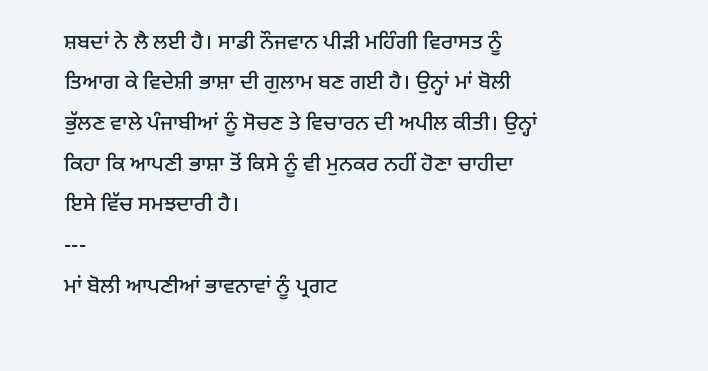ਸ਼ਬਦਾਂ ਨੇ ਲੈ ਲਈ ਹੈ। ਸਾਡੀ ਨੌਜਵਾਨ ਪੀੜੀ ਮਹਿੰਗੀ ਵਿਰਾਸਤ ਨੂੰ ਤਿਆਗ ਕੇ ਵਿਦੇਸ਼ੀ ਭਾਸ਼ਾ ਦੀ ਗੁਲਾਮ ਬਣ ਗਈ ਹੈ। ਉਨ੍ਹਾਂ ਮਾਂ ਬੋਲੀ ਭੁੱਲਣ ਵਾਲੇ ਪੰਜਾਬੀਆਂ ਨੂੰ ਸੋਚਣ ਤੇ ਵਿਚਾਰਨ ਦੀ ਅਪੀਲ ਕੀਤੀ। ਉਨ੍ਹਾਂ ਕਿਹਾ ਕਿ ਆਪਣੀ ਭਾਸ਼ਾ ਤੋਂ ਕਿਸੇ ਨੂੰ ਵੀ ਮੁਨਕਰ ਨਹੀਂ ਹੋਣਾ ਚਾਹੀਦਾ ਇਸੇ ਵਿੱਚ ਸਮਝਦਾਰੀ ਹੈ।
---
ਮਾਂ ਬੋਲੀ ਆਪਣੀਆਂ ਭਾਵਨਾਵਾਂ ਨੂੰ ਪ੍ਰਗਟ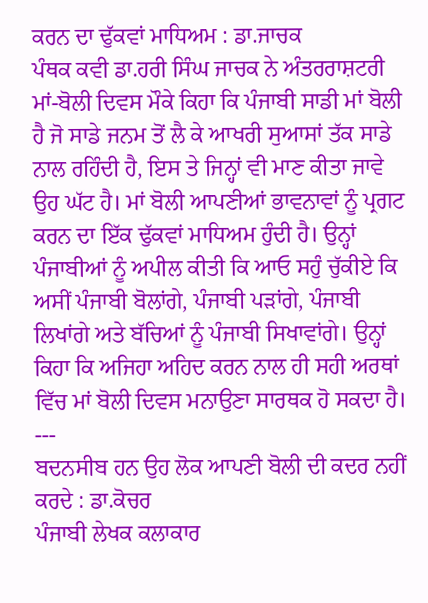ਕਰਨ ਦਾ ਢੁੱਕਵਾਂ ਮਾਧਿਅਮ : ਡਾ.ਜਾਚਕ
ਪੰਥਕ ਕਵੀ ਡਾ.ਹਰੀ ਸਿੰਘ ਜਾਚਕ ਨੇ ਅੰਤਰਰਾਸ਼ਟਰੀ ਮਾਂ-ਬੋਲੀ ਦਿਵਸ ਮੌਕੇ ਕਿਹਾ ਕਿ ਪੰਜਾਬੀ ਸਾਡੀ ਮਾਂ ਬੋਲੀ ਹੈ ਜੋ ਸਾਡੇ ਜਨਮ ਤੋਂ ਲੈ ਕੇ ਆਖਰੀ ਸੁਆਸਾਂ ਤੱਕ ਸਾਡੇ ਨਾਲ ਰਹਿੰਦੀ ਹੈ, ਇਸ ਤੇ ਜਿਨ੍ਹਾਂ ਵੀ ਮਾਣ ਕੀਤਾ ਜਾਵੇ ਉਹ ਘੱਟ ਹੈ। ਮਾਂ ਬੋਲੀ ਆਪਣੀਆਂ ਭਾਵਨਾਵਾਂ ਨੂੰ ਪ੍ਰਗਟ ਕਰਨ ਦਾ ਇੱਕ ਢੁੱਕਵਾਂ ਮਾਧਿਅਮ ਹੁੰਦੀ ਹੈ। ਉਨ੍ਹਾਂ ਪੰਜਾਬੀਆਂ ਨੂੰ ਅਪੀਲ ਕੀਤੀ ਕਿ ਆਓ ਸਹੁੰ ਚੁੱਕੀਏ ਕਿ ਅਸੀਂ ਪੰਜਾਬੀ ਬੋਲਾਂਗੇ, ਪੰਜਾਬੀ ਪੜਾਂਗੇ, ਪੰਜਾਬੀ ਲਿਖਾਂਗੇ ਅਤੇ ਬੱਚਿਆਂ ਨੂੰ ਪੰਜਾਬੀ ਸਿਖਾਵਾਂਗੇ। ਉਨ੍ਹਾਂ ਕਿਹਾ ਕਿ ਅਜਿਹਾ ਅਹਿਦ ਕਰਨ ਨਾਲ ਹੀ ਸਹੀ ਅਰਥਾਂ ਵਿੱਚ ਮਾਂ ਬੋਲੀ ਦਿਵਸ ਮਨਾਉਣਾ ਸਾਰਥਕ ਹੋ ਸਕਦਾ ਹੈ।
---
ਬਦਨਸੀਬ ਹਨ ਉਹ ਲੋਕ ਆਪਣੀ ਬੋਲੀ ਦੀ ਕਦਰ ਨਹੀਂ ਕਰਦੇ : ਡਾ.ਕੋਚਰ
ਪੰਜਾਬੀ ਲੇਖਕ ਕਲਾਕਾਰ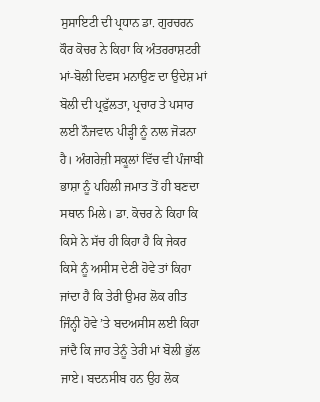ਸੁਸਾਇਟੀ ਦੀ ਪ੍ਰਧਾਨ ਡਾ. ਗੁਰਚਰਨ ਕੌਰ ਕੋਚਰ ਨੇ ਕਿਹਾ ਕਿ ਅੰਤਰਰਾਸ਼ਟਰੀ ਮਾਂ-ਬੋਲੀ ਦਿਵਸ ਮਨਾਉਣ ਦਾ ਉਦੇਸ਼ ਮਾਂ ਬੋਲੀ ਦੀ ਪ੍ਰਫੁੱਲਤਾ, ਪ੍ਰਚਾਰ ਤੇ ਪਸਾਰ ਲਈ ਨੌਜਵਾਨ ਪੀੜ੍ਹੀ ਨੂੰ ਨਾਲ ਜੋੜਨਾ ਹੈ। ਅੰਗਰੇਜ਼ੀ ਸਕੂਲਾਂ ਵਿੱਚ ਵੀ ਪੰਜਾਬੀ ਭਾਸ਼ਾ ਨੂੰ ਪਹਿਲੀ ਜਮਾਤ ਤੋਂ ਹੀ ਬਣਦਾ ਸਥਾਨ ਮਿਲੇ। ਡਾ. ਕੋਚਰ ਨੇ ਕਿਹਾ ਕਿ ਕਿਸੇ ਨੇ ਸੱਚ ਹੀ ਕਿਹਾ ਹੈ ਕਿ ਜੇਕਰ ਕਿਸੇ ਨੂੰ ਅਸੀਸ ਦੇਣੀ ਹੋਵੇ ਤਾਂ ਕਿਹਾ ਜਾਂਦਾ ਹੈ ਕਿ ਤੇਰੀ ਉਮਰ ਲੋਕ ਗੀਤ ਜਿੰਨ੍ਹੀ ਹੋਵੇ ’ਤੇ ਬਦਅਸੀਸ ਲਈ ਕਿਹਾ ਜਾਂਦੈ ਕਿ ਜਾਹ ਤੇਨੂੰ ਤੇਰੀ ਮਾਂ ਬੋਲੀ ਭੁੱਲ ਜਾਏ। ਬਦਨਸੀਬ ਹਨ ਉਹ ਲੋਕ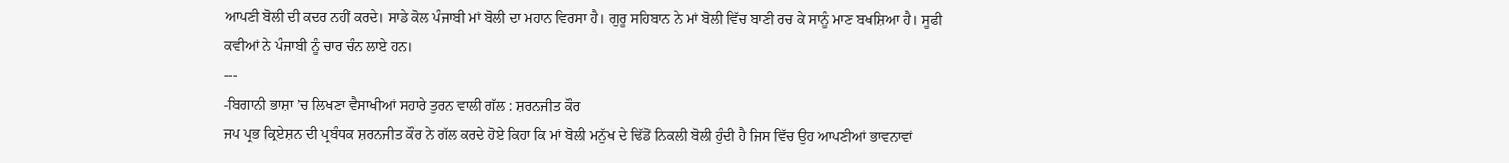ਆਪਣੀ ਬੋਲੀ ਦੀ ਕਦਰ ਨਹੀਂ ਕਰਦੇ। ਸਾਡੇ ਕੋਲ ਪੰਜਾਬੀ ਮਾਂ ਬੋਲੀ ਦਾ ਮਹਾਨ ਵਿਰਸਾ ਹੈ। ਗੁਰੂ ਸਹਿਬਾਨ ਨੇ ਮਾਂ ਬੋਲੀ ਵਿੱਚ ਬਾਣੀ ਰਚ ਕੇ ਸਾਨੂੰ ਮਾਣ ਬਖਸ਼ਿਆ ਹੈ। ਸੂਫੀ ਕਵੀਆਂ ਨੇ ਪੰਜਾਬੀ ਨੂੰ ਚਾਰ ਚੰਨ ਲਾਏ ਹਨ।
---
-ਬਿਗਾਨੀ ਭਾਸ਼ਾ ’ਚ ਲਿਖਣਾ ਵੈਸਾਖੀਆਂ ਸਹਾਰੇ ਤੁਰਨ ਵਾਲੀ ਗੱਲ : ਸ਼ਰਨਜੀਤ ਕੌਰ
ਜਪ ਪ੍ਰਭ ਕ੍ਰਿਏਸ਼ਨ ਦੀ ਪ੍ਰਬੰਧਕ ਸ਼ਰਨਜੀਤ ਕੌਰ ਨੇ ਗੱਲ ਕਰਦੇ ਹੋਏ ਕਿਹਾ ਕਿ ਮਾਂ ਬੋਲੀ ਮਨੁੱਖ ਦੇ ਢਿੱਡੋਂ ਨਿਕਲੀ ਬੋਲੀ ਹੁੰਦੀ ਹੈ ਜਿਸ ਵਿੱਚ ਉਹ ਆਪਣੀਆਂ ਭਾਵਨਾਵਾਂ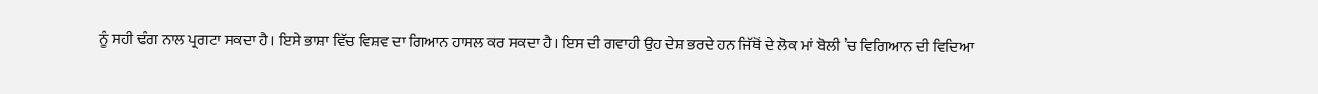ਨੂੰ ਸਹੀ ਢੰਗ ਨਾਲ ਪ੍ਰਗਟਾ ਸਕਦਾ ਹੈ। ਇਸੇ ਭਾਸ਼ਾ ਵਿੱਚ ਵਿਸ਼ਵ ਦਾ ਗਿਆਨ ਹਾਸਲ ਕਰ ਸਕਦਾ ਹੈ। ਇਸ ਦੀ ਗਵਾਹੀ ਉਹ ਦੇਸ਼ ਭਰਦੇ ਹਨ ਜਿੱਥੋਂ ਦੇ ਲੋਕ ਮਾਂ ਬੋਲੀ ’ਚ ਵਿਗਿਆਨ ਦੀ ਵਿਦਿਆ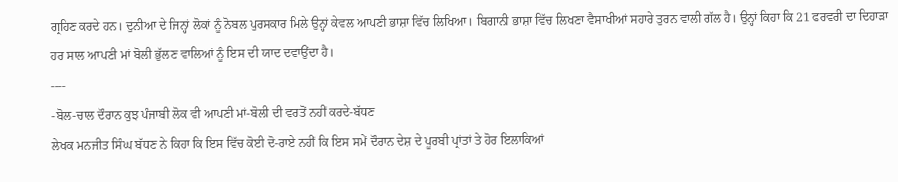ਗ੍ਰਹਿਣ ਕਰਦੇ ਹਨ। ਦੁਨੀਆ ਦੇ ਜਿਨ੍ਹਾਂ ਲੋਕਾਂ ਨੂੰ ਨੋਬਲ ਪੁਰਸਕਾਰ ਮਿਲੇ ਉਨ੍ਹਾਂ ਕੇਵਲ ਆਪਣੀ ਭਾਸ਼ਾ ਵਿੱਚ ਲਿਖਿਆ। ਬਿਗਾਨੀ ਭਾਸ਼ਾ ਵਿੱਚ ਲਿਖਣਾ ਵੈਸਾਖੀਆਂ ਸਹਾਰੇ ਤੁਰਨ ਵਾਲੀ ਗੱਲ ਹੈ। ਉਨ੍ਹਾਂ ਕਿਹਾ ਕਿ 21 ਫਰਵਰੀ ਦਾ ਦਿਹਾੜਾ ਹਰ ਸਾਲ ਆਪਣੀ ਮਾਂ ਬੋਲੀ ਭੁੱਲਣ ਵਾਲਿਆਂ ਨੂੰ ਇਸ ਦੀ ਯਾਦ ਦਵਾਉਂਦਾ ਹੈ।
----
-ਬੋਲ-ਚਾਲ ਦੌਰਾਨ ਕੁਝ ਪੰਜਾਬੀ ਲੋਕ ਵੀ ਆਪਣੀ ਮਾਂ-ਬੋਲੀ ਦੀ ਵਰਤੋਂ ਨਹੀਂ ਕਰਦੇ-ਬੱਧਣ
ਲੇਖਕ ਮਨਜੀਤ ਸਿੰਘ ਬੱਧਣ ਨੇ ਕਿਹਾ ਕਿ ਇਸ ਵਿੱਚ ਕੋਈ ਦੋ-ਰਾਏ ਨਹੀਂ ਕਿ ਇਸ ਸਮੇਂ ਦੌਰਾਨ ਦੇਸ਼ ਦੇ ਪੂਰਬੀ ਪ੍ਰਾਂਤਾਂ ਤੇ ਹੋਰ ਇਲਾਕਿਆਂ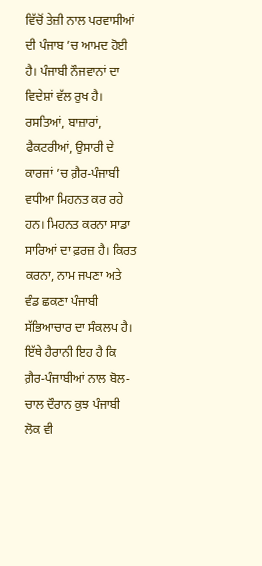ਵਿੱਚੋਂ ਤੇਜ਼ੀ ਨਾਲ ਪਰਵਾਸੀਆਂ ਦੀ ਪੰਜਾਬ ’ਚ ਆਮਦ ਹੋਈ ਹੈ। ਪੰਜਾਬੀ ਨੌਜਵਾਨਾਂ ਦਾ ਵਿਦੇਸ਼ਾਂ ਵੱਲ ਰੁਖ ਹੈ। ਰਸਤਿਆਂ, ਬਾਜ਼ਾਰਾਂ, ਫੈਕਟਰੀਆਂ, ਉਸਾਰੀ ਦੇ ਕਾਰਜਾਂ ’ਚ ਗ਼ੈਰ-ਪੰਜਾਬੀ ਵਧੀਆ ਮਿਹਨਤ ਕਰ ਰਹੇ ਹਨ। ਮਿਹਨਤ ਕਰਨਾ ਸਾਡਾ ਸਾਰਿਆਂ ਦਾ ਫ਼ਰਜ਼ ਹੈ। ਕਿਰਤ ਕਰਨਾ, ਨਾਮ ਜਪਣਾ ਅਤੇ ਵੰਡ ਛਕਣਾ ਪੰਜਾਬੀ ਸੱਭਿਆਚਾਰ ਦਾ ਸੰਕਲਪ ਹੈ। ਇੱਥੇ ਹੈਰਾਨੀ ਇਹ ਹੈ ਕਿ ਗ਼ੈਰ-ਪੰਜਾਬੀਆਂ ਨਾਲ ਬੋਲ-ਚਾਲ ਦੌਰਾਨ ਕੁਝ ਪੰਜਾਬੀ ਲੋਕ ਵੀ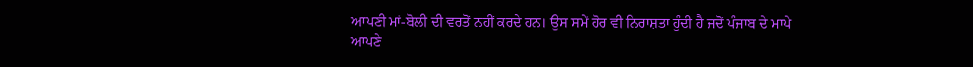ਆਪਣੀ ਮਾਂ-ਬੋਲੀ ਦੀ ਵਰਤੋਂ ਨਹੀਂ ਕਰਦੇ ਹਨ। ਉਸ ਸਮੇਂ ਹੋਰ ਵੀ ਨਿਰਾਸ਼ਤਾ ਹੁੰਦੀ ਹੈ ਜਦੋਂ ਪੰਜਾਬ ਦੇ ਮਾਪੇ ਆਪਣੇ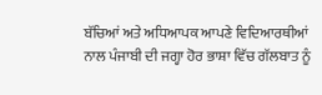ਬੱਚਿਆਂ ਅਤੇ ਅਧਿਆਪਕ ਆਪਣੇ ਵਿਦਿਆਰਥੀਆਂ ਨਾਲ ਪੰਜਾਬੀ ਦੀ ਜਗ੍ਹਾ ਹੋਰ ਭਾਸ਼ਾ ਵਿੱਚ ਗੱਲਬਾਤ ਨੂੰ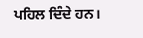ਪਹਿਲ ਦਿੰਦੇ ਹਨ।